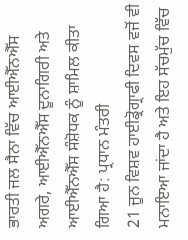ਭਾਰਤੀ ਜਲ ਸੈਨਾ ਵਿੱਚ ਆਈਐੱਨਐੱਸ ਅਗਰੇ, ਆਈਐੱਨਐੱਸ ਦੂਨਾਗਿਰੀ ਅਤੇ ਆਈਐੱਨਐੱਸ ਸੰਸ਼ੋਧਕ ਨੂੰ ਸ਼ਾਮਿਲ ਕੀਤਾ ਗਿਆ ਹੈ: ਪ੍ਰਧਾਨ ਮੰਤਰੀ
21 ਜੂਨ ਵਿਸ਼ਵ ਹਾਈਡ੍ਰੋਗ੍ਰਾਫੀ ਦਿਵਸ ਵਜੋਂ ਵੀ ਮਨਾਇਆ ਜਾਂਦਾ ਹੈ ਅਤੇ ਇਹ ਸੱਚਮੁੱਚ ਵਿੱਚ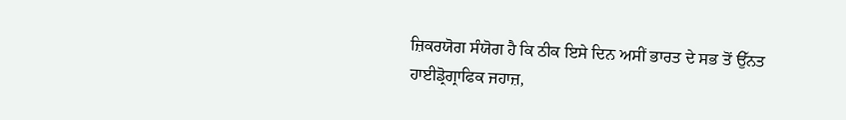ਜ਼ਿਕਰਯੋਗ ਸੰਯੋਗ ਹੈ ਕਿ ਠੀਕ ਇਸੇ ਦਿਨ ਅਸੀਂ ਭਾਰਤ ਦੇ ਸਭ ਤੋਂ ਉੱਨਤ ਹਾਈਡ੍ਰੋਗ੍ਰਾਫਿਕ ਜਹਾਜ਼,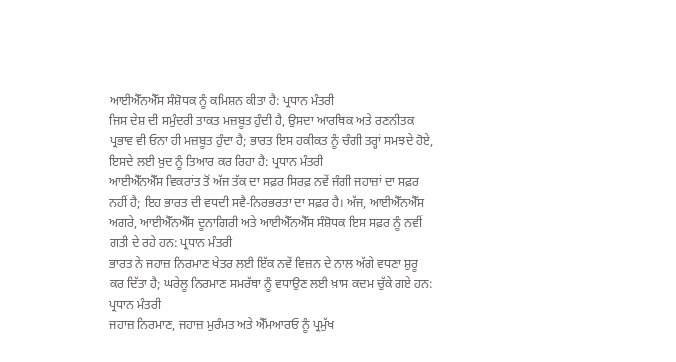ਆਈਐੱਨਐੱਸ ਸੰਸ਼ੋਧਕ ਨੂੰ ਕਮਿਸ਼ਨ ਕੀਤਾ ਹੈ: ਪ੍ਰਧਾਨ ਮੰਤਰੀ
ਜਿਸ ਦੇਸ਼ ਦੀ ਸਮੁੰਦਰੀ ਤਾਕਤ ਮਜ਼ਬੂਤ ਹੁੰਦੀ ਹੈ, ਉਸਦਾ ਆਰਥਿਕ ਅਤੇ ਰਣਨੀਤਕ ਪ੍ਰਭਾਵ ਵੀ ਓਨਾ ਹੀ ਮਜ਼ਬੂਤ ਹੁੰਦਾ ਹੈ; ਭਾਰਤ ਇਸ ਹਕੀਕਤ ਨੂੰ ਚੰਗੀ ਤਰ੍ਹਾਂ ਸਮਝਦੇ ਹੋਏ, ਇਸਦੇ ਲਈ ਖ਼ੁਦ ਨੂੰ ਤਿਆਰ ਕਰ ਰਿਹਾ ਹੈ: ਪ੍ਰਧਾਨ ਮੰਤਰੀ
ਆਈਐੱਨਐੱਸ ਵਿਕਰਾਂਤ ਤੋਂ ਅੱਜ ਤੱਕ ਦਾ ਸਫ਼ਰ ਸਿਰਫ਼ ਨਵੇਂ ਜੰਗੀ ਜਹਾਜ਼ਾਂ ਦਾ ਸਫ਼ਰ ਨਹੀਂ ਹੈ; ਇਹ ਭਾਰਤ ਦੀ ਵਧਦੀ ਸਵੈ-ਨਿਰਭਰਤਾ ਦਾ ਸਫ਼ਰ ਹੈ। ਅੱਜ, ਆਈਐੱਨਐੱਸ ਅਗਰੇ, ਆਈਐੱਨਐੱਸ ਦੂਨਾਗਿਰੀ ਅਤੇ ਆਈਐੱਨਐੱਸ ਸੰਸ਼ੋਧਕ ਇਸ ਸਫ਼ਰ ਨੂੰ ਨਵੀਂ ਗਤੀ ਦੇ ਰਹੇ ਹਨ: ਪ੍ਰਧਾਨ ਮੰਤਰੀ
ਭਾਰਤ ਨੇ ਜਹਾਜ਼ ਨਿਰਮਾਣ ਖੇਤਰ ਲਈ ਇੱਕ ਨਵੇਂ ਵਿਜ਼ਨ ਦੇ ਨਾਲ ਅੱਗੇ ਵਧਣਾ ਸ਼ੁਰੂ ਕਰ ਦਿੱਤਾ ਹੈ; ਘਰੇਲੂ ਨਿਰਮਾਣ ਸਮਰੱਥਾ ਨੂੰ ਵਧਾਉਣ ਲਈ ਖ਼ਾਸ ਕਦਮ ਚੁੱਕੇ ਗਏ ਹਨ: ਪ੍ਰਧਾਨ ਮੰਤਰੀ
ਜਹਾਜ਼ ਨਿਰਮਾਣ, ਜਹਾਜ਼ ਮੁਰੰਮਤ ਅਤੇ ਐੱਮਆਰਓ ਨੂੰ ਪ੍ਰਮੁੱਖ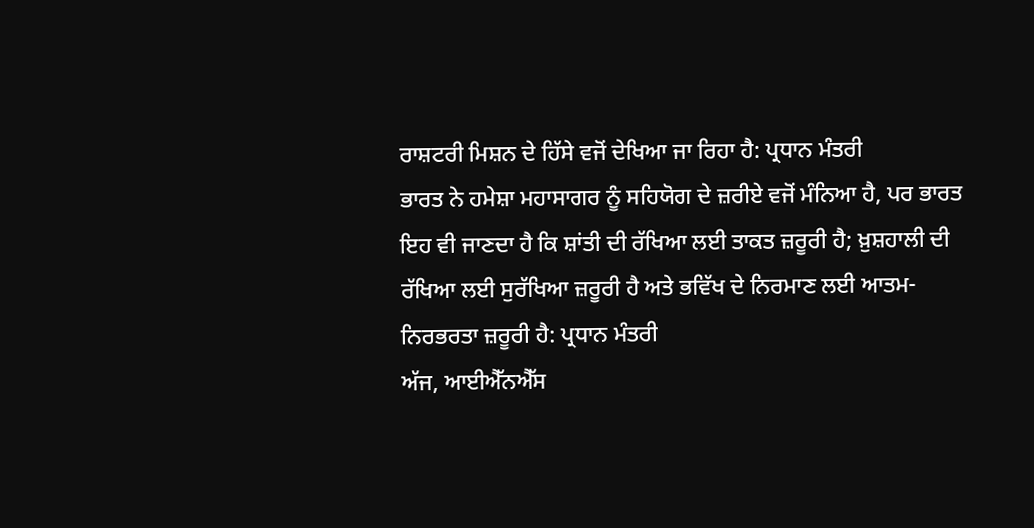ਰਾਸ਼ਟਰੀ ਮਿਸ਼ਨ ਦੇ ਹਿੱਸੇ ਵਜੋਂ ਦੇਖਿਆ ਜਾ ਰਿਹਾ ਹੈ: ਪ੍ਰਧਾਨ ਮੰਤਰੀ
ਭਾਰਤ ਨੇ ਹਮੇਸ਼ਾ ਮਹਾਸਾਗਰ ਨੂੰ ਸਹਿਯੋਗ ਦੇ ਜ਼ਰੀਏ ਵਜੋਂ ਮੰਨਿਆ ਹੈ, ਪਰ ਭਾਰਤ ਇਹ ਵੀ ਜਾਣਦਾ ਹੈ ਕਿ ਸ਼ਾਂਤੀ ਦੀ ਰੱਖਿਆ ਲਈ ਤਾਕਤ ਜ਼ਰੂਰੀ ਹੈ; ਖ਼ੁਸ਼ਹਾਲੀ ਦੀ ਰੱਖਿਆ ਲਈ ਸੁਰੱਖਿਆ ਜ਼ਰੂਰੀ ਹੈ ਅਤੇ ਭਵਿੱਖ ਦੇ ਨਿਰਮਾਣ ਲਈ ਆਤਮ-ਨਿਰਭਰਤਾ ਜ਼ਰੂਰੀ ਹੈ: ਪ੍ਰਧਾਨ ਮੰਤਰੀ
ਅੱਜ, ਆਈਐੱਨਐੱਸ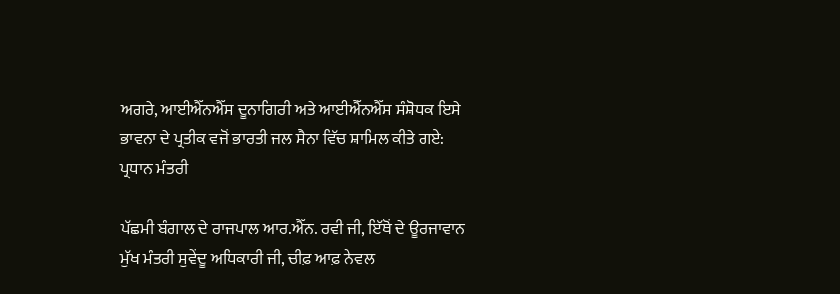ਅਗਰੇ, ਆਈਐੱਨਐੱਸ ਦੂਨਾਗਿਰੀ ਅਤੇ ਆਈਐੱਨਐੱਸ ਸੰਸ਼ੋਧਕ ਇਸੇ ਭਾਵਨਾ ਦੇ ਪ੍ਰਤੀਕ ਵਜੋਂ ਭਾਰਤੀ ਜਲ ਸੈਨਾ ਵਿੱਚ ਸ਼ਾਮਿਲ ਕੀਤੇ ਗਏ: ਪ੍ਰਧਾਨ ਮੰਤਰੀ

ਪੱਛਮੀ ਬੰਗਾਲ ਦੇ ਰਾਜਪਾਲ ਆਰ.ਐੱਨ. ਰਵੀ ਜੀ, ਇੱਥੋਂ ਦੇ ਊਰਜਾਵਾਨ ਮੁੱਖ ਮੰਤਰੀ ਸੁਵੇਂਦੂ ਅਧਿਕਾਰੀ ਜੀ, ਚੀਫ਼ ਆਫ਼ ਨੇਵਲ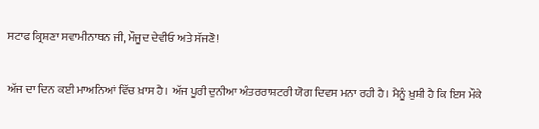ਸਟਾਫ ਕ੍ਰਿਸ਼ਣਾ ਸਵਾਮੀਨਾਥਨ ਜੀ, ਮੌਜੂਦ ਦੇਵੀਓ ਅਤੇ ਸੱਜਣੋ!

ਅੱਜ ਦਾ ਦਿਨ ਕਈ ਮਾਅਨਿਆਂ ਵਿੱਚ ਖ਼ਾਸ ਹੈ। ਅੱਜ ਪੂਰੀ ਦੁਨੀਆ ਅੰਤਰਰਾਸ਼ਟਰੀ ਯੋਗ ਦਿਵਸ ਮਨਾ ਰਹੀ ਹੈ। ਮੈਨੂੰ ਖ਼ੁਸ਼ੀ ਹੈ ਕਿ ਇਸ ਮੌਕੇ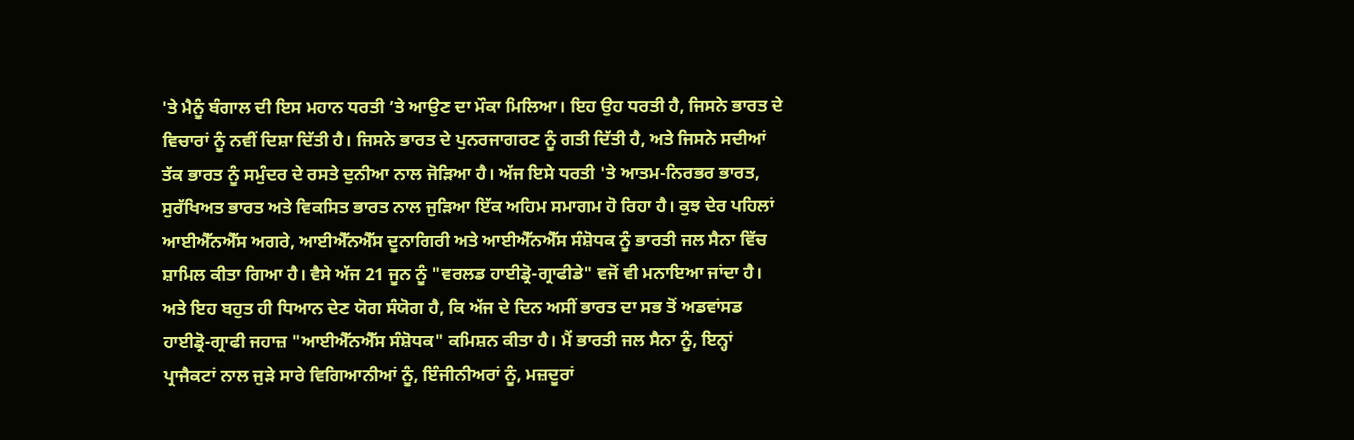'ਤੇ ਮੈਨੂੰ ਬੰਗਾਲ ਦੀ ਇਸ ਮਹਾਨ ਧਰਤੀ ’ਤੇ ਆਉਣ ਦਾ ਮੌਕਾ ਮਿਲਿਆ। ਇਹ ਉਹ ਧਰਤੀ ਹੈ, ਜਿਸਨੇ ਭਾਰਤ ਦੇ ਵਿਚਾਰਾਂ ਨੂੰ ਨਵੀਂ ਦਿਸ਼ਾ ਦਿੱਤੀ ਹੈ। ਜਿਸਨੇ ਭਾਰਤ ਦੇ ਪੁਨਰਜਾਗਰਣ ਨੂੰ ਗਤੀ ਦਿੱਤੀ ਹੈ, ਅਤੇ ਜਿਸਨੇ ਸਦੀਆਂ ਤੱਕ ਭਾਰਤ ਨੂੰ ਸਮੁੰਦਰ ਦੇ ਰਸਤੇ ਦੁਨੀਆ ਨਾਲ ਜੋੜਿਆ ਹੈ। ਅੱਜ ਇਸੇ ਧਰਤੀ 'ਤੇ ਆਤਮ-ਨਿਰਭਰ ਭਾਰਤ, ਸੁਰੱਖਿਅਤ ਭਾਰਤ ਅਤੇ ਵਿਕਸਿਤ ਭਾਰਤ ਨਾਲ ਜੁੜਿਆ ਇੱਕ ਅਹਿਮ ਸਮਾਗਮ ਹੋ ਰਿਹਾ ਹੈ। ਕੁਝ ਦੇਰ ਪਹਿਲਾਂ ਆਈਐੱਨਐੱਸ ਅਗਰੇ, ਆਈਐੱਨਐੱਸ ਦੂਨਾਗਿਰੀ ਅਤੇ ਆਈਐੱਨਐੱਸ ਸੰਸ਼ੋਧਕ ਨੂੰ ਭਾਰਤੀ ਜਲ ਸੈਨਾ ਵਿੱਚ ਸ਼ਾਮਿਲ ਕੀਤਾ ਗਿਆ ਹੈ। ਵੈਸੇ ਅੱਜ 21 ਜੂਨ ਨੂੰ "ਵਰਲਡ ਹਾਈਡ੍ਰੋ-ਗ੍ਰਾਫੀਡੇ" ਵਜੋਂ ਵੀ ਮਨਾਇਆ ਜਾਂਦਾ ਹੈ। ਅਤੇ ਇਹ ਬਹੁਤ ਹੀ ਧਿਆਨ ਦੇਣ ਯੋਗ ਸੰਯੋਗ ਹੈ, ਕਿ ਅੱਜ ਦੇ ਦਿਨ ਅਸੀਂ ਭਾਰਤ ਦਾ ਸਭ ਤੋਂ ਅਡਵਾਂਸਡ ਹਾਈਡ੍ਰੋ-ਗ੍ਰਾਫੀ ਜਹਾਜ਼ "ਆਈਐੱਨਐੱਸ ਸੰਸ਼ੋਧਕ" ਕਮਿਸ਼ਨ ਕੀਤਾ ਹੈ। ਮੈਂ ਭਾਰਤੀ ਜਲ ਸੈਨਾ ਨੂੰ, ਇਨ੍ਹਾਂ ਪ੍ਰਾਜੈਕਟਾਂ ਨਾਲ ਜੁੜੇ ਸਾਰੇ ਵਿਗਿਆਨੀਆਂ ਨੂੰ, ਇੰਜੀਨੀਅਰਾਂ ਨੂੰ, ਮਜ਼ਦੂਰਾਂ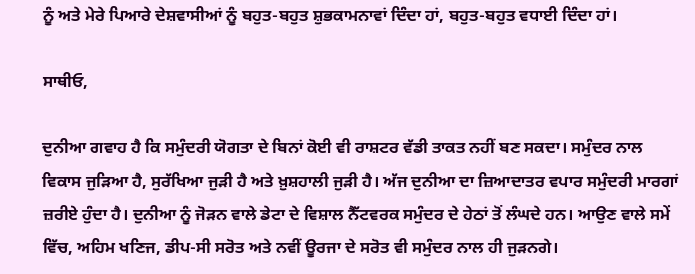ਨੂੰ ਅਤੇ ਮੇਰੇ ਪਿਆਰੇ ਦੇਸ਼ਵਾਸੀਆਂ ਨੂੰ ਬਹੁਤ-ਬਹੁਤ ਸ਼ੁਭਕਾਮਨਾਵਾਂ ਦਿੰਦਾ ਹਾਂ, ਬਹੁਤ-ਬਹੁਤ ਵਧਾਈ ਦਿੰਦਾ ਹਾਂ।

ਸਾਥੀਓ,

ਦੁਨੀਆ ਗਵਾਹ ਹੈ ਕਿ ਸਮੁੰਦਰੀ ਯੋਗਤਾ ਦੇ ਬਿਨਾਂ ਕੋਈ ਵੀ ਰਾਸ਼ਟਰ ਵੱਡੀ ਤਾਕਤ ਨਹੀਂ ਬਣ ਸਕਦਾ। ਸਮੁੰਦਰ ਨਾਲ ਵਿਕਾਸ ਜੁੜਿਆ ਹੈ, ਸੁਰੱਖਿਆ ਜੁੜੀ ਹੈ ਅਤੇ ਖ਼ੁਸ਼ਹਾਲੀ ਜੁੜੀ ਹੈ। ਅੱਜ ਦੁਨੀਆ ਦਾ ਜ਼ਿਆਦਾਤਰ ਵਪਾਰ ਸਮੁੰਦਰੀ ਮਾਰਗਾਂ ਜ਼ਰੀਏ ਹੁੰਦਾ ਹੈ। ਦੁਨੀਆ ਨੂੰ ਜੋੜਨ ਵਾਲੇ ਡੇਟਾ ਦੇ ਵਿਸ਼ਾਲ ਨੈੱਟਵਰਕ ਸਮੁੰਦਰ ਦੇ ਹੇਠਾਂ ਤੋਂ ਲੰਘਦੇ ਹਨ। ਆਉਣ ਵਾਲੇ ਸਮੇਂ ਵਿੱਚ, ਅਹਿਮ ਖਣਿਜ, ਡੀਪ-ਸੀ ਸਰੋਤ ਅਤੇ ਨਵੀਂ ਊਰਜਾ ਦੇ ਸਰੋਤ ਵੀ ਸਮੁੰਦਰ ਨਾਲ ਹੀ ਜੁੜਨਗੇ।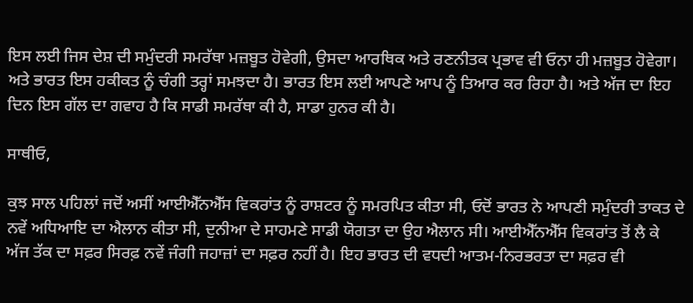ਇਸ ਲਈ ਜਿਸ ਦੇਸ਼ ਦੀ ਸਮੁੰਦਰੀ ਸਮਰੱਥਾ ਮਜ਼ਬੂਤ ਹੋਵੇਗੀ, ਉਸਦਾ ਆਰਥਿਕ ਅਤੇ ਰਣਨੀਤਕ ਪ੍ਰਭਾਵ ਵੀ ਓਨਾ ਹੀ ਮਜ਼ਬੂਤ ਹੋਵੇਗਾ। ਅਤੇ ਭਾਰਤ ਇਸ ਹਕੀਕਤ ਨੂੰ ਚੰਗੀ ਤਰ੍ਹਾਂ ਸਮਝਦਾ ਹੈ। ਭਾਰਤ ਇਸ ਲਈ ਆਪਣੇ ਆਪ ਨੂੰ ਤਿਆਰ ਕਰ ਰਿਹਾ ਹੈ। ਅਤੇ ਅੱਜ ਦਾ ਇਹ ਦਿਨ ਇਸ ਗੱਲ ਦਾ ਗਵਾਹ ਹੈ ਕਿ ਸਾਡੀ ਸਮਰੱਥਾ ਕੀ ਹੈ, ਸਾਡਾ ਹੁਨਰ ਕੀ ਹੈ।

ਸਾਥੀਓ,

ਕੁਝ ਸਾਲ ਪਹਿਲਾਂ ਜਦੋਂ ਅਸੀਂ ਆਈਐੱਨਐੱਸ ਵਿਕਰਾਂਤ ਨੂੰ ਰਾਸ਼ਟਰ ਨੂੰ ਸਮਰਪਿਤ ਕੀਤਾ ਸੀ, ਓਦੋਂ ਭਾਰਤ ਨੇ ਆਪਣੀ ਸਮੁੰਦਰੀ ਤਾਕਤ ਦੇ ਨਵੇਂ ਅਧਿਆਇ ਦਾ ਐਲਾਨ ਕੀਤਾ ਸੀ, ਦੁਨੀਆ ਦੇ ਸਾਹਮਣੇ ਸਾਡੀ ਯੋਗਤਾ ਦਾ ਉਹ ਐਲਾਨ ਸੀ। ਆਈਐੱਨਐੱਸ ਵਿਕਰਾਂਤ ਤੋਂ ਲੈ ਕੇ ਅੱਜ ਤੱਕ ਦਾ ਸਫ਼ਰ ਸਿਰਫ਼ ਨਵੇਂ ਜੰਗੀ ਜਹਾਜ਼ਾਂ ਦਾ ਸਫ਼ਰ ਨਹੀਂ ਹੈ। ਇਹ ਭਾਰਤ ਦੀ ਵਧਦੀ ਆਤਮ-ਨਿਰਭਰਤਾ ਦਾ ਸਫ਼ਰ ਵੀ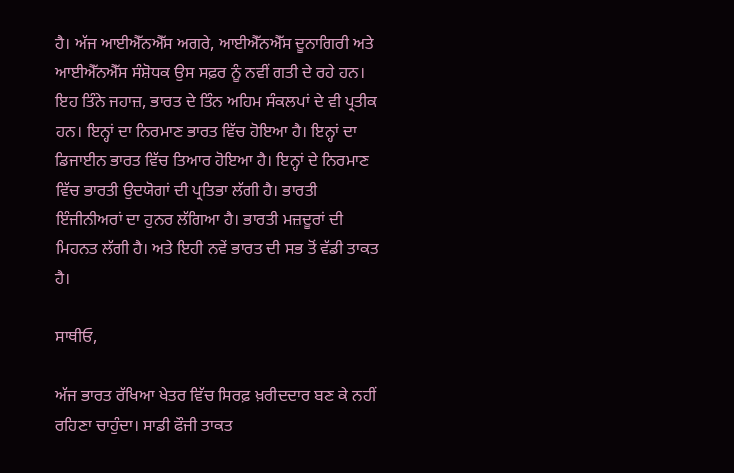ਹੈ। ਅੱਜ ਆਈਐੱਨਐੱਸ ਅਗਰੇ, ਆਈਐੱਨਐੱਸ ਦੂਨਾਗਿਰੀ ਅਤੇ ਆਈਐੱਨਐੱਸ ਸੰਸ਼ੋਧਕ ਉਸ ਸਫ਼ਰ ਨੂੰ ਨਵੀਂ ਗਤੀ ਦੇ ਰਹੇ ਹਨ। ਇਹ ਤਿੰਨੇ ਜਹਾਜ਼, ਭਾਰਤ ਦੇ ਤਿੰਨ ਅਹਿਮ ਸੰਕਲਪਾਂ ਦੇ ਵੀ ਪ੍ਰਤੀਕ ਹਨ। ਇਨ੍ਹਾਂ ਦਾ ਨਿਰਮਾਣ ਭਾਰਤ ਵਿੱਚ ਹੋਇਆ ਹੈ। ਇਨ੍ਹਾਂ ਦਾ ਡਿਜਾਈਨ ਭਾਰਤ ਵਿੱਚ ਤਿਆਰ ਹੋਇਆ ਹੈ। ਇਨ੍ਹਾਂ ਦੇ ਨਿਰਮਾਣ ਵਿੱਚ ਭਾਰਤੀ ਉਦਯੋਗਾਂ ਦੀ ਪ੍ਰਤਿਭਾ ਲੱਗੀ ਹੈ। ਭਾਰਤੀ ਇੰਜੀਨੀਅਰਾਂ ਦਾ ਹੁਨਰ ਲੱਗਿਆ ਹੈ। ਭਾਰਤੀ ਮਜ਼ਦੂਰਾਂ ਦੀ ਮਿਹਨਤ ਲੱਗੀ ਹੈ। ਅਤੇ ਇਹੀ ਨਵੇਂ ਭਾਰਤ ਦੀ ਸਭ ਤੋਂ ਵੱਡੀ ਤਾਕਤ ਹੈ।

ਸਾਥੀਓ,

ਅੱਜ ਭਾਰਤ ਰੱਖਿਆ ਖੇਤਰ ਵਿੱਚ ਸਿਰਫ਼ ਖ਼ਰੀਦਦਾਰ ਬਣ ਕੇ ਨਹੀਂ ਰਹਿਣਾ ਚਾਹੁੰਦਾ। ਸਾਡੀ ਫੌਜੀ ਤਾਕਤ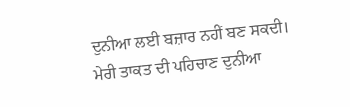ਦੁਨੀਆ ਲਈ ਬਜ਼ਾਰ ਨਹੀਂ ਬਣ ਸਕਦੀ। ਮੇਰੀ ਤਾਕਤ ਦੀ ਪਹਿਚਾਣ ਦੁਨੀਆ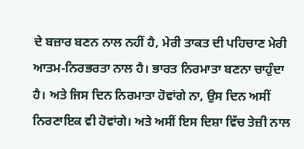ਦੇ ਬਜ਼ਾਰ ਬਣਨ ਨਾਲ ਨਹੀਂ ਹੈ, ਮੇਰੀ ਤਾਕਤ ਦੀ ਪਹਿਚਾਣ ਮੇਰੀ ਆਤਮ-ਨਿਰਭਰਤਾ ਨਾਲ ਹੈ। ਭਾਰਤ ਨਿਰਮਾਤਾ ਬਣਨਾ ਚਾਹੁੰਦਾ ਹੈ। ਅਤੇ ਜਿਸ ਦਿਨ ਨਿਰਮਾਤਾ ਹੋਵਾਂਗੇ ਨਾ, ਉਸ ਦਿਨ ਅਸੀਂ ਨਿਰਣਾਇਕ ਵੀ ਹੋਵਾਂਗੇ। ਅਤੇ ਅਸੀਂ ਇਸ ਦਿਸ਼ਾ ਵਿੱਚ ਤੇਜ਼ੀ ਨਾਲ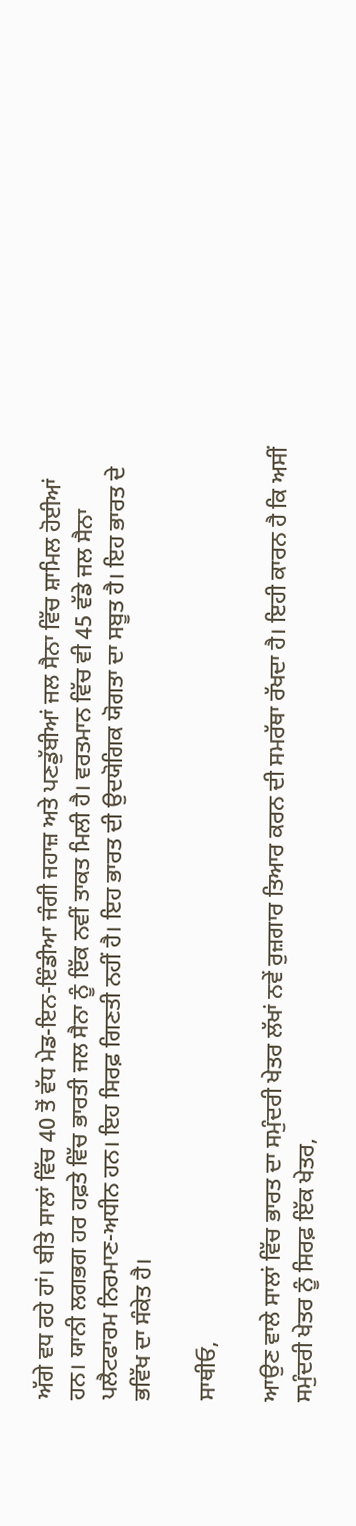ਅੱਗੇ ਵਧ ਰਹੇ ਹਾਂ। ਬੀਤੇ ਸਾਲਾਂ ਵਿੱਚ 40 ਤੋਂ ਵੱਧ ਮੇਡ-ਇਨ-ਇੰਡੀਆ ਜੰਗੀ ਜਹਾਜ਼ ਅਤੇ ਪਣਡੁੱਬੀਆਂ ਜਲ ਸੈਨਾ ਵਿੱਚ ਸ਼ਾਮਿਲ ਹੋਈਆਂ ਹਨ। ਯਾਨੀ ਲਗਭਗ ਹਰ ਹਫ਼ਤੇ ਵਿੱਚ ਭਾਰਤੀ ਜਲ ਸੈਨਾ ਨੂੰ ਇੱਕ ਨਵੀਂ ਤਾਕਤ ਮਿਲੀ ਹੈ। ਵਰਤਮਾਨ ਵਿੱਚ ਵੀ 45 ਵੱਡੇ ਜਲ ਸੈਨਾ ਪਲੈਟਫਾਰਮ ਨਿਰਮਾਣ-ਅਧੀਨ ਹਨ। ਇਹ ਸਿਰਫ਼ ਗਿਣਤੀ ਨਹੀਂ ਹੈ। ਇਹ ਭਾਰਤ ਦੀ ਉਦਯੋਗਿਕ ਯੋਗਤਾ ਦਾ ਸਬੂਤ ਹੈ। ਇਹ ਭਾਰਤ ਦੇ ਭਵਿੱਖ ਦਾ ਸੰਕੇਤ ਹੈ।

ਸਾਥੀਓ,

ਆਉਣ ਵਾਲੇ ਸਾਲਾਂ ਵਿੱਚ ਭਾਰਤ ਦਾ ਸਮੁੰਦਰੀ ਖੇਤਰ ਲੱਖਾਂ ਨਵੇਂ ਰੁਜ਼ਗਾਰ ਤਿਆਰ ਕਰਨ ਦੀ ਸਮਰੱਥਾ ਰੱਖਦਾ ਹੈ। ਇਹੀ ਕਾਰਨ ਹੈ ਕਿ ਅਸੀਂ ਸਮੁੰਦਰੀ ਖੇਤਰ ਨੂੰ ਸਿਰਫ਼ ਇੱਕ ਖੇਤਰ,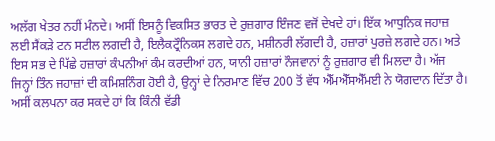ਅਲੱਗ ਖੇਤਰ ਨਹੀਂ ਮੰਨਦੇ। ਅਸੀਂ ਇਸਨੂੰ ਵਿਕਸਿਤ ਭਾਰਤ ਦੇ ਰੁਜ਼ਗਾਰ ਇੰਜਣ ਵਜੋਂ ਦੇਖਦੇ ਹਾਂ। ਇੱਕ ਆਧੁਨਿਕ ਜਹਾਜ਼ ਲਈ ਸੈਂਕੜੇ ਟਨ ਸਟੀਲ ਲਗਦੀ ਹੈ, ਇਲੈਕਟ੍ਰੌਨਿਕਸ ਲਗਦੇ ਹਨ, ਮਸ਼ੀਨਰੀ ਲੱਗਦੀ ਹੈ, ਹਜ਼ਾਰਾਂ ਪੁਰਜ਼ੇ ਲਗਦੇ ਹਨ। ਅਤੇ ਇਸ ਸਭ ਦੇ ਪਿੱਛੇ ਹਜ਼ਾਰਾਂ ਕੰਪਨੀਆਂ ਕੰਮ ਕਰਦੀਆਂ ਹਨ, ਯਾਨੀ ਹਜ਼ਾਰਾਂ ਨੌਜਵਾਨਾਂ ਨੂੰ ਰੁਜ਼ਗਾਰ ਵੀ ਮਿਲਦਾ ਹੈ। ਅੱਜ ਜਿਨ੍ਹਾਂ ਤਿੰਨ ਜਹਾਜ਼ਾਂ ਦੀ ਕਮਿਸ਼ਨਿੰਗ ਹੋਈ ਹੈ, ਉਨ੍ਹਾਂ ਦੇ ਨਿਰਮਾਣ ਵਿੱਚ 200 ਤੋਂ ਵੱਧ ਐੱਮਐੱਸਐੱਮਈ ਨੇ ਯੋਗਦਾਨ ਦਿੱਤਾ ਹੈ। ਅਸੀਂ ਕਲਪਨਾ ਕਰ ਸਕਦੇ ਹਾਂ ਕਿ ਕਿੰਨੀ ਵੱਡੀ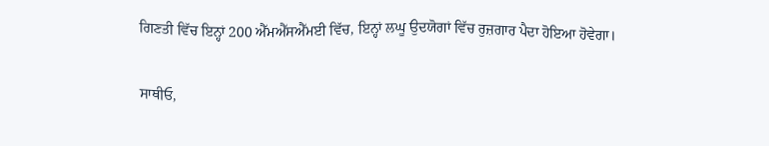ਗਿਣਤੀ ਵਿੱਚ ਇਨ੍ਹਾਂ 200 ਐੱਮਐੱਸਐੱਮਈ ਵਿੱਚ, ਇਨ੍ਹਾਂ ਲਘੂ ਉਦਯੋਗਾਂ ਵਿੱਚ ਰੁਜ਼ਗਾਰ ਪੈਦਾ ਹੋਇਆ ਹੋਵੇਗਾ।

ਸਾਥੀਓ,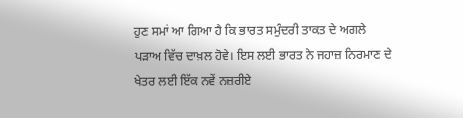ਹੁਣ ਸਮਾਂ ਆ ਗਿਆ ਹੈ ਕਿ ਭਾਰਤ ਸਮੁੰਦਰੀ ਤਾਕਤ ਦੇ ਅਗਲੇ ਪੜਾਅ ਵਿੱਚ ਦਾਖ਼ਲ ਹੋਵੇ। ਇਸ ਲਈ ਭਾਰਤ ਨੇ ਜਹਾਜ਼ ਨਿਰਮਾਣ ਦੇ ਖੇਤਰ ਲਈ ਇੱਕ ਨਵੇਂ ਨਜ਼ਰੀਏ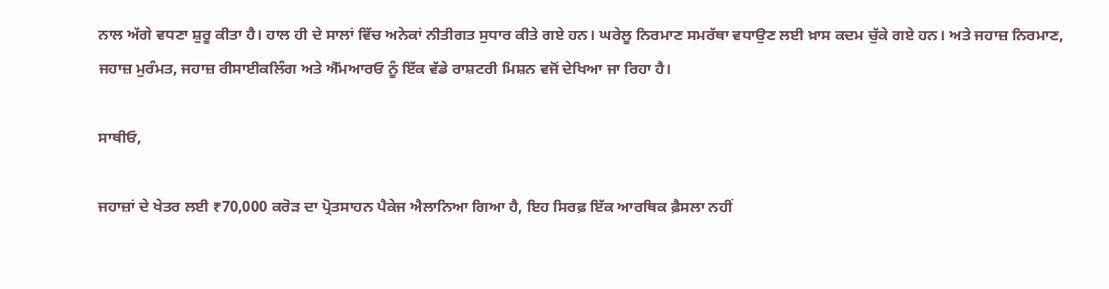ਨਾਲ ਅੱਗੇ ਵਧਣਾ ਸ਼ੁਰੂ ਕੀਤਾ ਹੈ। ਹਾਲ ਹੀ ਦੇ ਸਾਲਾਂ ਵਿੱਚ ਅਨੇਕਾਂ ਨੀਤੀਗਤ ਸੁਧਾਰ ਕੀਤੇ ਗਏ ਹਨ। ਘਰੇਲੂ ਨਿਰਮਾਣ ਸਮਰੱਥਾ ਵਧਾਉਣ ਲਈ ਖ਼ਾਸ ਕਦਮ ਚੁੱਕੇ ਗਏ ਹਨ। ਅਤੇ ਜਹਾਜ਼ ਨਿਰਮਾਣ, ਜਹਾਜ਼ ਮੁਰੰਮਤ, ਜਹਾਜ਼ ਰੀਸਾਈਕਲਿੰਗ ਅਤੇ ਐੱਮਆਰਓ ਨੂੰ ਇੱਕ ਵੱਡੇ ਰਾਸ਼ਟਰੀ ਮਿਸ਼ਨ ਵਜੋਂ ਦੇਖਿਆ ਜਾ ਰਿਹਾ ਹੈ।

ਸਾਥੀਓ,

ਜਹਾਜ਼ਾਂ ਦੇ ਖੇਤਰ ਲਈ ₹70,000 ਕਰੋੜ ਦਾ ਪ੍ਰੋਤਸਾਹਨ ਪੈਕੇਜ ਐਲਾਨਿਆ ਗਿਆ ਹੈ, ਇਹ ਸਿਰਫ਼ ਇੱਕ ਆਰਥਿਕ ਫ਼ੈਸਲਾ ਨਹੀਂ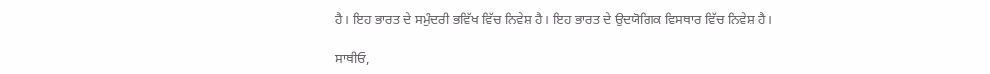ਹੈ। ਇਹ ਭਾਰਤ ਦੇ ਸਮੁੰਦਰੀ ਭਵਿੱਖ ਵਿੱਚ ਨਿਵੇਸ਼ ਹੈ। ਇਹ ਭਾਰਤ ਦੇ ਉਦਯੋਗਿਕ ਵਿਸਥਾਰ ਵਿੱਚ ਨਿਵੇਸ਼ ਹੈ।

ਸਾਥੀਓ,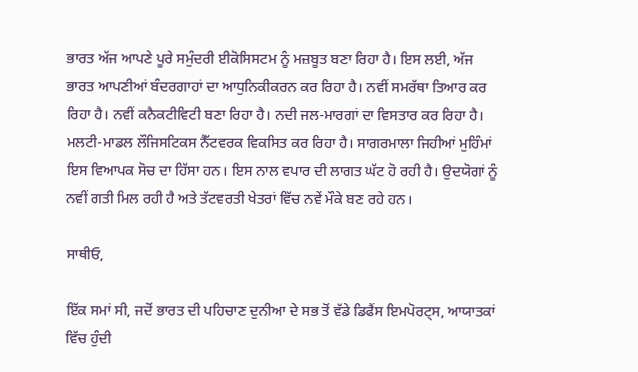ਭਾਰਤ ਅੱਜ ਆਪਣੇ ਪੂਰੇ ਸਮੁੰਦਰੀ ਈਕੋਸਿਸਟਮ ਨੂੰ ਮਜ਼ਬੂਤ ਬਣਾ ਰਿਹਾ ਹੈ। ਇਸ ਲਈ, ਅੱਜ ਭਾਰਤ ਆਪਣੀਆਂ ਬੰਦਰਗਾਹਾਂ ਦਾ ਆਧੁਨਿਕੀਕਰਨ ਕਰ ਰਿਹਾ ਹੈ। ਨਵੀਂ ਸਮਰੱਥਾ ਤਿਆਰ ਕਰ ਰਿਹਾ ਹੈ। ਨਵੀਂ ਕਨੈਕਟੀਵਿਟੀ ਬਣਾ ਰਿਹਾ ਹੈ। ਨਦੀ ਜਲ-ਮਾਰਗਾਂ ਦਾ ਵਿਸਤਾਰ ਕਰ ਰਿਹਾ ਹੈ। ਮਲਟੀ-ਮਾਡਲ ਲੌਜਿਸਟਿਕਸ ਨੈੱਟਵਰਕ ਵਿਕਸਿਤ ਕਰ ਰਿਹਾ ਹੈ। ਸਾਗਰਮਾਲਾ ਜਿਹੀਆਂ ਮੁਹਿੰਮਾਂ ਇਸ ਵਿਆਪਕ ਸੋਚ ਦਾ ਹਿੱਸਾ ਹਨ। ਇਸ ਨਾਲ ਵਪਾਰ ਦੀ ਲਾਗਤ ਘੱਟ ਹੋ ਰਹੀ ਹੈ। ਉਦਯੋਗਾਂ ਨੂੰ ਨਵੀਂ ਗਤੀ ਮਿਲ ਰਹੀ ਹੈ ਅਤੇ ਤੱਟਵਰਤੀ ਖੇਤਰਾਂ ਵਿੱਚ ਨਵੇਂ ਮੌਕੇ ਬਣ ਰਹੇ ਹਨ।

ਸਾਥੀਓ,

ਇੱਕ ਸਮਾਂ ਸੀ, ਜਦੋਂ ਭਾਰਤ ਦੀ ਪਹਿਚਾਣ ਦੁਨੀਆ ਦੇ ਸਭ ਤੋਂ ਵੱਡੇ ਡਿਫੈਂਸ ਇਮਪੋਰਟ੍ਸ, ਆਯਾਤਕਾਂ ਵਿੱਚ ਹੁੰਦੀ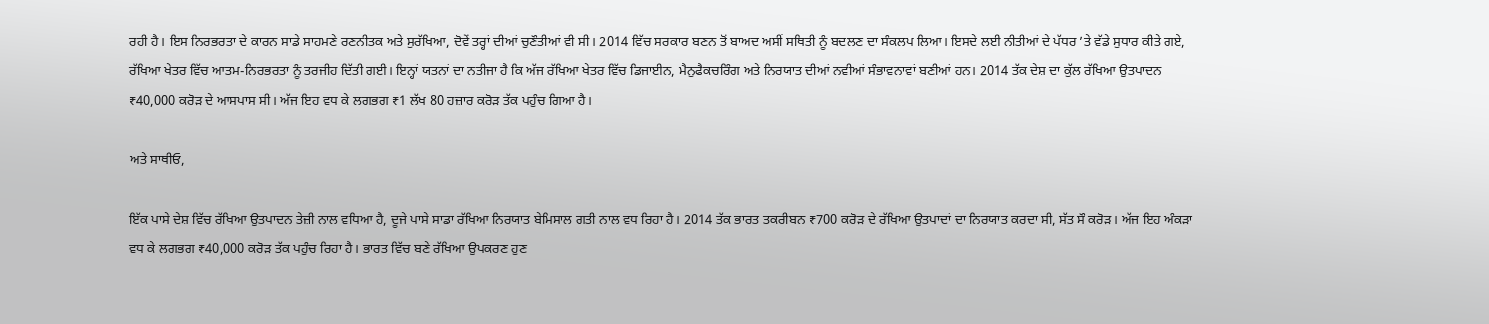ਰਹੀ ਹੈ। ਇਸ ਨਿਰਭਰਤਾ ਦੇ ਕਾਰਨ ਸਾਡੇ ਸਾਹਮਣੇ ਰਣਨੀਤਕ ਅਤੇ ਸੁਰੱਖਿਆ, ਦੋਵੇਂ ਤਰ੍ਹਾਂ ਦੀਆਂ ਚੁਣੌਤੀਆਂ ਵੀ ਸੀ। 2014 ਵਿੱਚ ਸਰਕਾਰ ਬਣਨ ਤੋਂ ਬਾਅਦ ਅਸੀਂ ਸਥਿਤੀ ਨੂੰ ਬਦਲਣ ਦਾ ਸੰਕਲਪ ਲਿਆ। ਇਸਦੇ ਲਈ ਨੀਤੀਆਂ ਦੇ ਪੱਧਰ ’ਤੇ ਵੱਡੇ ਸੁਧਾਰ ਕੀਤੇ ਗਏ, ਰੱਖਿਆ ਖੇਤਰ ਵਿੱਚ ਆਤਮ-ਨਿਰਭਰਤਾ ਨੂੰ ਤਰਜੀਹ ਦਿੱਤੀ ਗਈ। ਇਨ੍ਹਾਂ ਯਤਨਾਂ ਦਾ ਨਤੀਜਾ ਹੈ ਕਿ ਅੱਜ ਰੱਖਿਆ ਖੇਤਰ ਵਿੱਚ ਡਿਜਾਈਨ, ਮੈਨੁਫੈਕਚਰਿੰਗ ਅਤੇ ਨਿਰਯਾਤ ਦੀਆਂ ਨਵੀਆਂ ਸੰਭਾਵਨਾਵਾਂ ਬਣੀਆਂ ਹਨ। 2014 ਤੱਕ ਦੇਸ਼ ਦਾ ਕੁੱਲ ਰੱਖਿਆ ਉਤਪਾਦਨ ₹40,000 ਕਰੋੜ ਦੇ ਆਸਪਾਸ ਸੀ। ਅੱਜ ਇਹ ਵਧ ਕੇ ਲਗਭਗ ₹1 ਲੱਖ 80 ਹਜ਼ਾਰ ਕਰੋੜ ਤੱਕ ਪਹੁੰਚ ਗਿਆ ਹੈ।

ਅਤੇ ਸਾਥੀਓ,

ਇੱਕ ਪਾਸੇ ਦੇਸ਼ ਵਿੱਚ ਰੱਖਿਆ ਉਤਪਾਦਨ ਤੇਜ਼ੀ ਨਾਲ ਵਧਿਆ ਹੈ, ਦੂਜੇ ਪਾਸੇ ਸਾਡਾ ਰੱਖਿਆ ਨਿਰਯਾਤ ਬੇਮਿਸਾਲ ਗਤੀ ਨਾਲ ਵਧ ਰਿਹਾ ਹੈ। 2014 ਤੱਕ ਭਾਰਤ ਤਕਰੀਬਨ ₹700 ਕਰੋੜ ਦੇ ਰੱਖਿਆ ਉਤਪਾਦਾਂ ਦਾ ਨਿਰਯਾਤ ਕਰਦਾ ਸੀ, ਸੱਤ ਸੌ ਕਰੋੜ। ਅੱਜ ਇਹ ਅੰਕੜਾ ਵਧ ਕੇ ਲਗਭਗ ₹40,000 ਕਰੋੜ ਤੱਕ ਪਹੁੰਚ ਰਿਹਾ ਹੈ। ਭਾਰਤ ਵਿੱਚ ਬਣੇ ਰੱਖਿਆ ਉਪਕਰਣ ਹੁਣ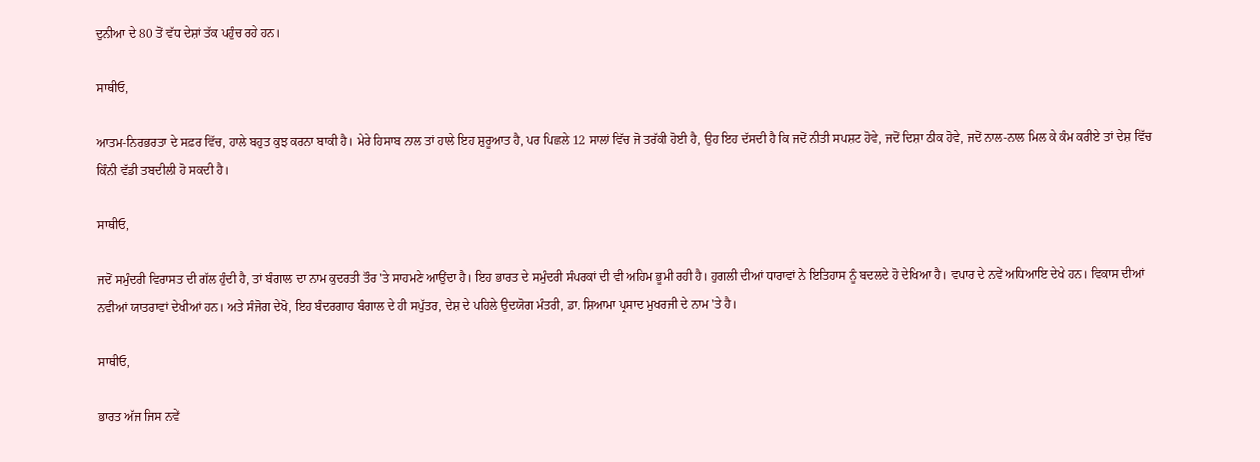ਦੁਨੀਆ ਦੇ 80 ਤੋਂ ਵੱਧ ਦੇਸ਼ਾਂ ਤੱਕ ਪਹੁੰਚ ਰਹੇ ਹਨ।

ਸਾਥੀਓ,

ਆਤਮ-ਨਿਰਭਰਤਾ ਦੇ ਸਫ਼ਰ ਵਿੱਚ, ਹਾਲੇ ਬਹੁਤ ਕੁਝ ਕਰਨਾ ਬਾਕੀ ਹੈ। ਮੇਰੇ ਹਿਸਾਬ ਨਾਲ ਤਾਂ ਹਾਲੇ ਇਹ ਸ਼ੁਰੂਆਤ ਹੈ, ਪਰ ਪਿਛਲੇ 12 ਸਾਲਾਂ ਵਿੱਚ ਜੋ ਤਰੱਕੀ ਹੋਈ ਹੈ, ਉਹ ਇਹ ਦੱਸਦੀ ਹੈ ਕਿ ਜਦੋਂ ਨੀਤੀ ਸਪਸ਼ਟ ਹੋਵੇ, ਜਦੋਂ ਦਿਸ਼ਾ ਠੀਕ ਹੋਵੇ, ਜਦੋਂ ਨਾਲ-ਨਾਲ ਮਿਲ ਕੇ ਕੰਮ ਕਰੀਏ ਤਾਂ ਦੇਸ਼ ਵਿੱਚ ਕਿੰਨੀ ਵੱਡੀ ਤਬਦੀਲੀ ਹੋ ਸਕਦੀ ਹੈ।

ਸਾਥੀਓ,

ਜਦੋਂ ਸਮੁੰਦਰੀ ਵਿਰਾਸਤ ਦੀ ਗੱਲ ਹੁੰਦੀ ਹੈ, ਤਾਂ ਬੰਗਾਲ ਦਾ ਨਾਮ ਕੁਦਰਤੀ ਤੌਰ 'ਤੇ ਸਾਹਮਣੇ ਆਉਂਦਾ ਹੈ। ਇਹ ਭਾਰਤ ਦੇ ਸਮੁੰਦਰੀ ਸੰਪਰਕਾਂ ਦੀ ਵੀ ਅਹਿਮ ਭੂਮੀ ਰਹੀ ਹੈ। ਹੁਗਲੀ ਦੀਆਂ ਧਾਰਾਵਾਂ ਨੇ ਇਤਿਹਾਸ ਨੂੰ ਬਦਲਦੇ ਹੋ ਦੇਖਿਆ ਹੈ। ਵਪਾਰ ਦੇ ਨਵੇਂ ਅਧਿਆਇ ਦੇਖੇ ਹਨ। ਵਿਕਾਸ ਦੀਆਂ ਨਵੀਆਂ ਯਾਤਰਾਵਾਂ ਦੇਖੀਆਂ ਹਨ। ਅਤੇ ਸੰਜੋਗ ਦੇਖੋ, ਇਹ ਬੰਦਰਗਾਹ ਬੰਗਾਲ ਦੇ ਹੀ ਸਪੁੱਤਰ, ਦੇਸ਼ ਦੇ ਪਹਿਲੇ ਉਦਯੋਗ ਮੰਤਰੀ, ਡਾ. ਸ਼ਿਆਮਾ ਪ੍ਰਸਾਦ ਮੁਖਰਜੀ ਦੇ ਨਾਮ 'ਤੇ ਹੈ।

ਸਾਥੀਓ,

ਭਾਰਤ ਅੱਜ ਜਿਸ ਨਵੇਂ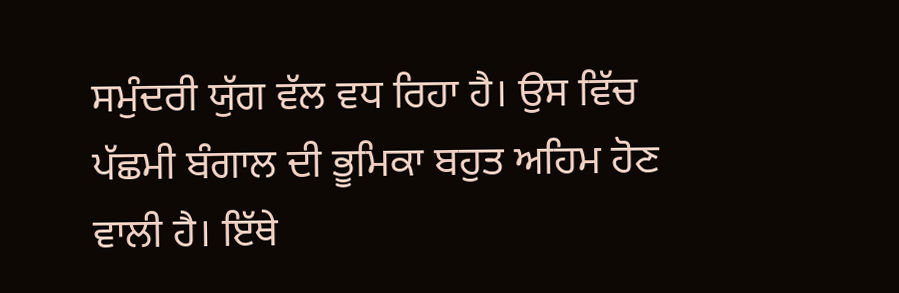ਸਮੁੰਦਰੀ ਯੁੱਗ ਵੱਲ ਵਧ ਰਿਹਾ ਹੈ। ਉਸ ਵਿੱਚ ਪੱਛਮੀ ਬੰਗਾਲ ਦੀ ਭੂਮਿਕਾ ਬਹੁਤ ਅਹਿਮ ਹੋਣ ਵਾਲੀ ਹੈ। ਇੱਥੇ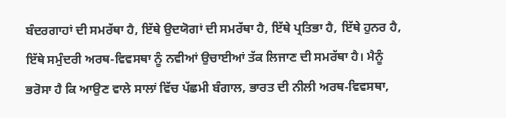ਬੰਦਰਗਾਹਾਂ ਦੀ ਸਮਰੱਥਾ ਹੈ, ਇੱਥੇ ਉਦਯੋਗਾਂ ਦੀ ਸਮਰੱਥਾ ਹੈ, ਇੱਥੇ ਪ੍ਰਤਿਭਾ ਹੈ, ਇੱਥੇ ਹੁਨਰ ਹੈ, ਇੱਥੇ ਸਮੁੰਦਰੀ ਅਰਥ-ਵਿਵਸਥਾ ਨੂੰ ਨਵੀਆਂ ਉਚਾਈਆਂ ਤੱਕ ਲਿਜਾਣ ਦੀ ਸਮਰੱਥਾ ਹੈ। ਮੈਨੂੰ ਭਰੋਸਾ ਹੈ ਕਿ ਆਉਣ ਵਾਲੇ ਸਾਲਾਂ ਵਿੱਚ ਪੱਛਮੀ ਬੰਗਾਲ, ਭਾਰਤ ਦੀ ਨੀਲੀ ਅਰਥ-ਵਿਵਸਥਾ,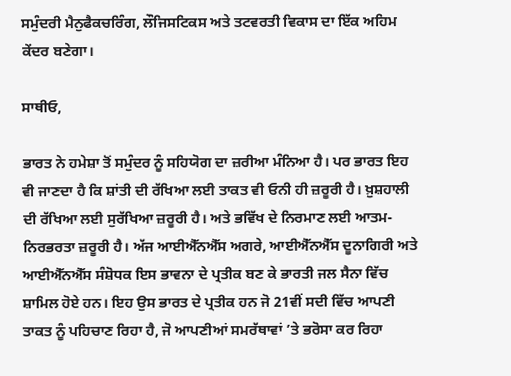ਸਮੁੰਦਰੀ ਮੈਨੁਫੈਕਚਰਿੰਗ, ਲੌਜਿਸਟਿਕਸ ਅਤੇ ਤਟਵਰਤੀ ਵਿਕਾਸ ਦਾ ਇੱਕ ਅਹਿਮ ਕੇਂਦਰ ਬਣੇਗਾ।

ਸਾਥੀਓ,

ਭਾਰਤ ਨੇ ਹਮੇਸ਼ਾ ਤੋਂ ਸਮੁੰਦਰ ਨੂੰ ਸਹਿਯੋਗ ਦਾ ਜ਼ਰੀਆ ਮੰਨਿਆ ਹੈ। ਪਰ ਭਾਰਤ ਇਹ ਵੀ ਜਾਣਦਾ ਹੈ ਕਿ ਸ਼ਾਂਤੀ ਦੀ ਰੱਖਿਆ ਲਈ ਤਾਕਤ ਵੀ ਓਨੀ ਹੀ ਜ਼ਰੂਰੀ ਹੈ। ਖ਼ੁਸ਼ਹਾਲੀ ਦੀ ਰੱਖਿਆ ਲਈ ਸੁਰੱਖਿਆ ਜ਼ਰੂਰੀ ਹੈ। ਅਤੇ ਭਵਿੱਖ ਦੇ ਨਿਰਮਾਣ ਲਈ ਆਤਮ-ਨਿਰਭਰਤਾ ਜ਼ਰੂਰੀ ਹੈ। ਅੱਜ ਆਈਐੱਨਐੱਸ ਅਗਰੇ, ਆਈਐੱਨਐੱਸ ਦੂਨਾਗਿਰੀ ਅਤੇ ਆਈਐੱਨਐੱਸ ਸੰਸ਼ੋਧਕ ਇਸ ਭਾਵਨਾ ਦੇ ਪ੍ਰਤੀਕ ਬਣ ਕੇ ਭਾਰਤੀ ਜਲ ਸੈਨਾ ਵਿੱਚ ਸ਼ਾਮਿਲ ਹੋਏ ਹਨ। ਇਹ ਉਸ ਭਾਰਤ ਦੇ ਪ੍ਰਤੀਕ ਹਨ ਜੋ 21ਵੀਂ ਸਦੀ ਵਿੱਚ ਆਪਣੀ ਤਾਕਤ ਨੂੰ ਪਹਿਚਾਣ ਰਿਹਾ ਹੈ, ਜੋ ਆਪਣੀਆਂ ਸਮਰੱਥਾਵਾਂ ’ਤੇ ਭਰੋਸਾ ਕਰ ਰਿਹਾ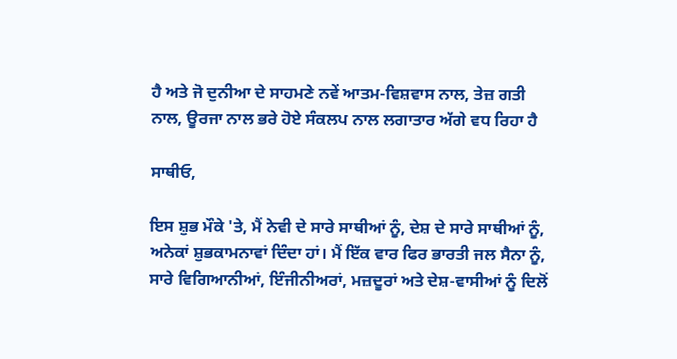ਹੈ ਅਤੇ ਜੋ ਦੁਨੀਆ ਦੇ ਸਾਹਮਣੇ ਨਵੇਂ ਆਤਮ-ਵਿਸ਼ਵਾਸ ਨਾਲ, ਤੇਜ਼ ਗਤੀ ਨਾਲ, ਊਰਜਾ ਨਾਲ ਭਰੇ ਹੋਏ ਸੰਕਲਪ ਨਾਲ ਲਗਾਤਾਰ ਅੱਗੇ ਵਧ ਰਿਹਾ ਹੈ

ਸਾਥੀਓ,

ਇਸ ਸ਼ੁਭ ਮੌਕੇ 'ਤੇ, ਮੈਂ ਨੇਵੀ ਦੇ ਸਾਰੇ ਸਾਥੀਆਂ ਨੂੰ, ਦੇਸ਼ ਦੇ ਸਾਰੇ ਸਾਥੀਆਂ ਨੂੰ, ਅਨੇਕਾਂ ਸ਼ੁਭਕਾਮਨਾਵਾਂ ਦਿੰਦਾ ਹਾਂ। ਮੈਂ ਇੱਕ ਵਾਰ ਫਿਰ ਭਾਰਤੀ ਜਲ ਸੈਨਾ ਨੂੰ, ਸਾਰੇ ਵਿਗਿਆਨੀਆਂ, ਇੰਜੀਨੀਅਰਾਂ, ਮਜ਼ਦੂਰਾਂ ਅਤੇ ਦੇਸ਼-ਵਾਸੀਆਂ ਨੂੰ ਦਿਲੋਂ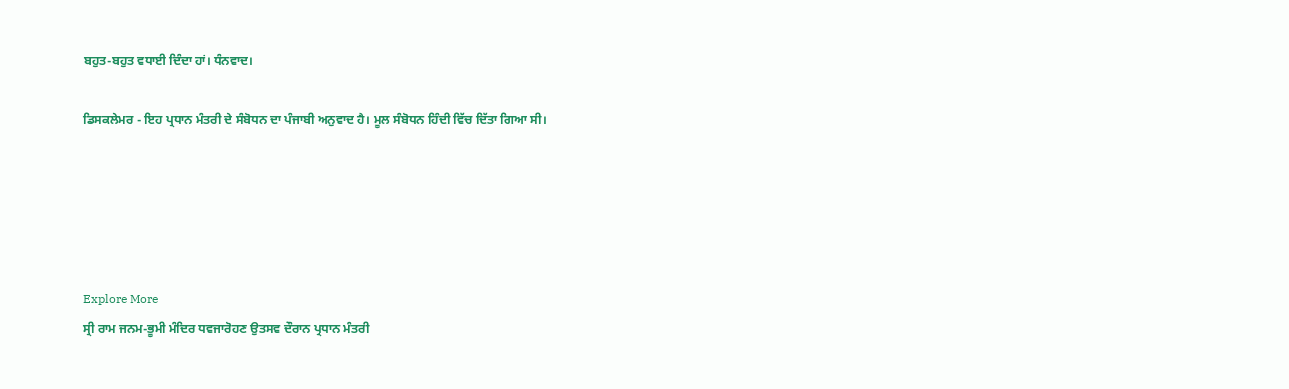ਬਹੁਤ-ਬਹੁਤ ਵਧਾਈ ਦਿੰਦਾ ਹਾਂ। ਧੰਨਵਾਦ।

ਡਿਸਕਲੇਮਰ - ਇਹ ਪ੍ਰਧਾਨ ਮੰਤਰੀ ਦੇ ਸੰਬੋਧਨ ਦਾ ਪੰਜਾਬੀ ਅਨੁਵਾਦ ਹੈ। ਮੂਲ ਸੰਬੋਧਨ ਹਿੰਦੀ ਵਿੱਚ ਦਿੱਤਾ ਗਿਆ ਸੀ।





Explore More
ਸ੍ਰੀ ਰਾਮ ਜਨਮ-ਭੂਮੀ ਮੰਦਿਰ ਧਵਜਾਰੋਹਣ ਉਤਸਵ ਦੌਰਾਨ ਪ੍ਰਧਾਨ ਮੰਤਰੀ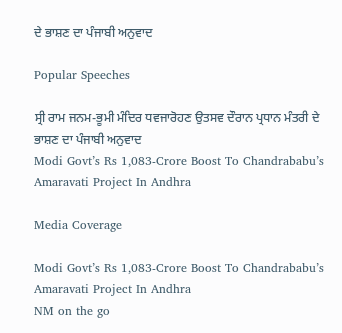ਦੇ ਭਾਸ਼ਣ ਦਾ ਪੰਜਾਬੀ ਅਨੁਵਾਦ

Popular Speeches

ਸ੍ਰੀ ਰਾਮ ਜਨਮ-ਭੂਮੀ ਮੰਦਿਰ ਧਵਜਾਰੋਹਣ ਉਤਸਵ ਦੌਰਾਨ ਪ੍ਰਧਾਨ ਮੰਤਰੀ ਦੇ ਭਾਸ਼ਣ ਦਾ ਪੰਜਾਬੀ ਅਨੁਵਾਦ
Modi Govt’s Rs 1,083-Crore Boost To Chandrababu’s Amaravati Project In Andhra

Media Coverage

Modi Govt’s Rs 1,083-Crore Boost To Chandrababu’s Amaravati Project In Andhra
NM on the go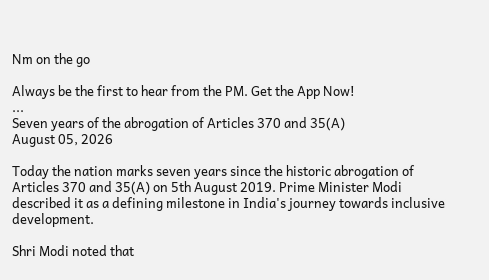Nm on the go

Always be the first to hear from the PM. Get the App Now!
...
Seven years of the abrogation of Articles 370 and 35(A)
August 05, 2026

Today the nation marks seven years since the historic abrogation of Articles 370 and 35(A) on 5th August 2019. Prime Minister Modi described it as a defining milestone in India's journey towards inclusive development.

Shri Modi noted that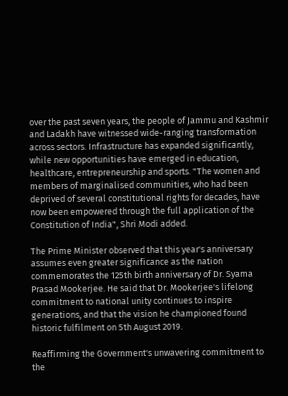over the past seven years, the people of Jammu and Kashmir and Ladakh have witnessed wide-ranging transformation across sectors. Infrastructure has expanded significantly, while new opportunities have emerged in education, healthcare, entrepreneurship and sports. "The women and members of marginalised communities, who had been deprived of several constitutional rights for decades, have now been empowered through the full application of the Constitution of India", Shri Modi added.

The Prime Minister observed that this year's anniversary assumes even greater significance as the nation commemorates the 125th birth anniversary of Dr. Syama Prasad Mookerjee. He said that Dr. Mookerjee's lifelong commitment to national unity continues to inspire generations, and that the vision he championed found historic fulfilment on 5th August 2019.

Reaffirming the Government's unwavering commitment to the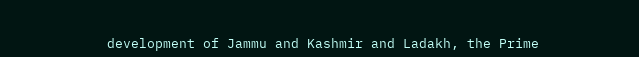development of Jammu and Kashmir and Ladakh, the Prime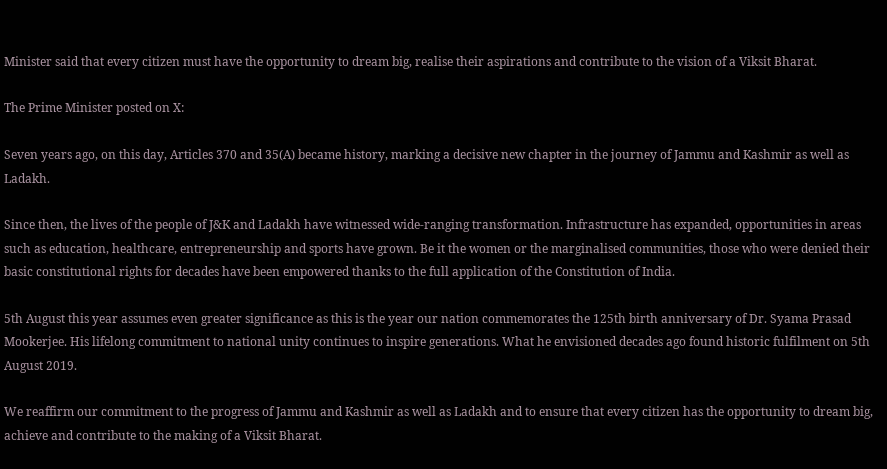Minister said that every citizen must have the opportunity to dream big, realise their aspirations and contribute to the vision of a Viksit Bharat.

The Prime Minister posted on X:

Seven years ago, on this day, Articles 370 and 35(A) became history, marking a decisive new chapter in the journey of Jammu and Kashmir as well as Ladakh.

Since then, the lives of the people of J&K and Ladakh have witnessed wide-ranging transformation. Infrastructure has expanded, opportunities in areas such as education, healthcare, entrepreneurship and sports have grown. Be it the women or the marginalised communities, those who were denied their basic constitutional rights for decades have been empowered thanks to the full application of the Constitution of India.

5th August this year assumes even greater significance as this is the year our nation commemorates the 125th birth anniversary of Dr. Syama Prasad Mookerjee. His lifelong commitment to national unity continues to inspire generations. What he envisioned decades ago found historic fulfilment on 5th August 2019.

We reaffirm our commitment to the progress of Jammu and Kashmir as well as Ladakh and to ensure that every citizen has the opportunity to dream big, achieve and contribute to the making of a Viksit Bharat.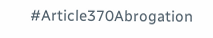#Article370Abrogation